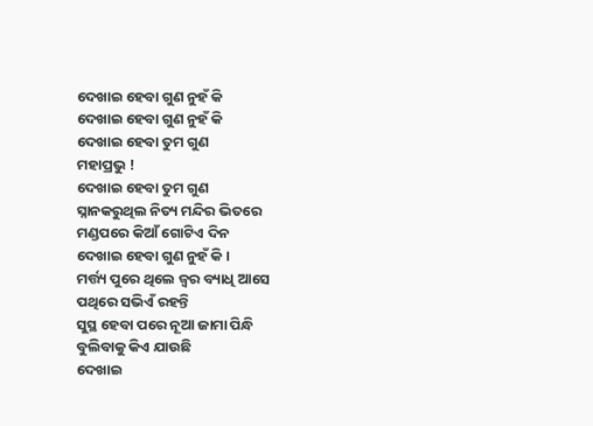ଦେଖାଇ ହେବା ଗୁଣ ନୁହଁ କି
ଦେଖାଇ ହେବା ଗୁଣ ନୁହଁ କି
ଦେଖାଇ ହେବା ତୁମ ଗୁଣ
ମହାପ୍ରଭୁ !
ଦେଖାଇ ହେବା ତୁମ ଗୁଣ
ସ୍ନାନକରୁଥିଲ ନିତ୍ୟ ମନ୍ଦିର ଭିତରେ
ମଣ୍ଡପରେ କିଆଁ ଗୋଟିଏ ଦିନ
ଦେଖାଇ ହେବା ଗୁଣ ନୁହଁ କି ।
ମର୍ତ୍ତ୍ୟ ପୁରେ ଥିଲେ ଜ୍ୱର ବ୍ୟାଧି ଆସେ
ପଥିରେ ସଭିଏଁ ରହନ୍ତି
ସୁସ୍ଥ ହେବା ପରେ ନୂଆ ଜାମା ପିନ୍ଧି
ବୁଲିବାକୁ କିଏ ଯାଉଛି
ଦେଖାଇ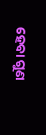ହେବା ଗୁଣ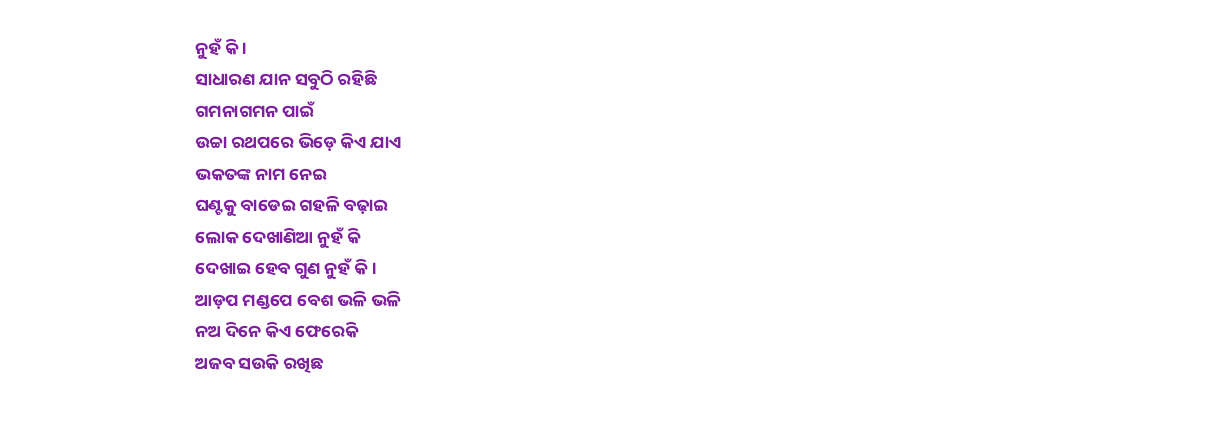ନୁହଁ କି ।
ସାଧାରଣ ଯାନ ସବୁଠି ରହିଛି
ଗମନାଗମନ ପାଇଁ
ଉଚ୍ଚା ରଥପରେ ଭିଡ଼େ କିଏ ଯାଏ
ଭକତଙ୍କ ନାମ ନେଇ
ଘଣ୍ଟକୁ ବାଡେଇ ଗହଳି ବଢ଼ାଇ
ଲୋକ ଦେଖାଣିଆ ନୁହଁ କି
ଦେଖାଇ ହେବ ଗୁଣ ନୁହଁ କି।
ଆଡ଼ପ ମଣ୍ଡପେ ବେଶ ଭଳି ଭଳି
ନଅ ଦିନେ କିଏ ଫେରେକି
ଅଜବ ସଉକି ରଖିଛ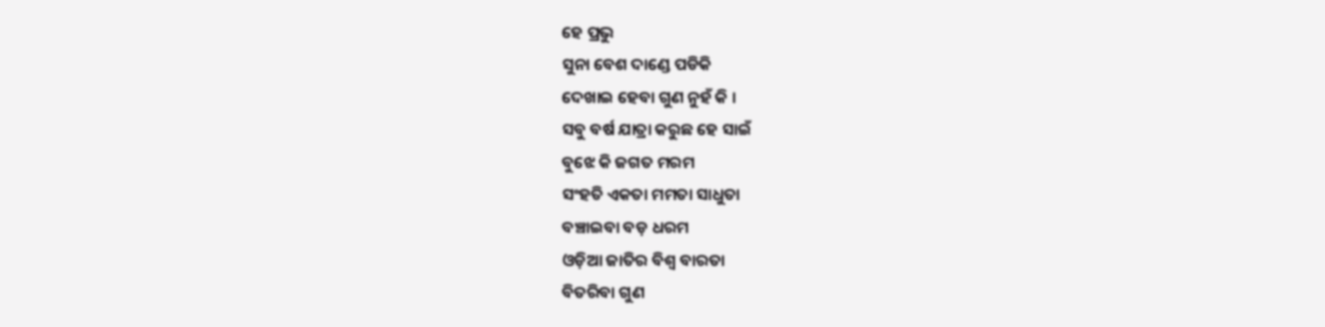ହେ ପ୍ରଭୁ
ସୁନା ବେଶ ଦାଣ୍ଡେ ପଡିକି
ଦେଖାଇ ହେବା ଗୁଣ ନୁହଁ କି ।
ସବୁ ବର୍ଷ ଯାତ୍ରା କରୁଛ ହେ ସାଇଁ
ବୁଝେ କି ଜଗତ ମରମ
ସଂହତି ଏକତା ମମତା ସାଧୁତା
ବଞ୍ଚାଇବା ବଡ଼ ଧରମ
ଓଡ଼ିଆ ଜାତିର ବିଶ୍ୱ ବାରତା
ବିତରିବା ଗୁଣ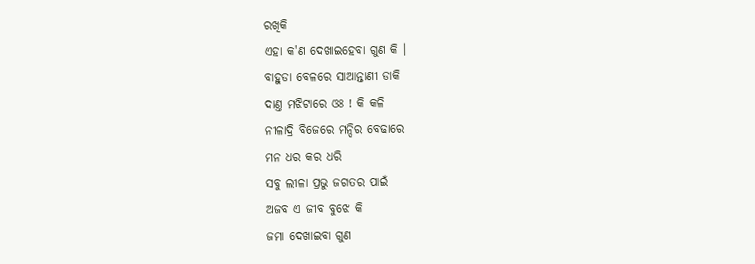ରଖିକି
ଏହା କ'ଣ ଦେଖାଇହେବା ଗୁଣ କି ।
ବାହୁଡା ବେଳରେ ସାଆନ୍ତାଣୀ ଡାକି
ଦାଣ୍ତ ମଝିଟାରେ ଓଃ ! କି କଳି
ନୀଳାଦ୍ରି ବିଜେରେ ମନ୍ଦିର ବେଢାରେ
ମନ ଧର କର ଧରି
ସବୁ ଲୀଳା ପ୍ରଭୁ ଜଗତର ପାଇଁ
ଅଜବ ଏ ଜୀବ ବୁଝେ କି
ଜମା ଦେଖାଇବା ଗୁଣ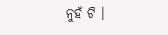ନୁହଁ ଟି ।